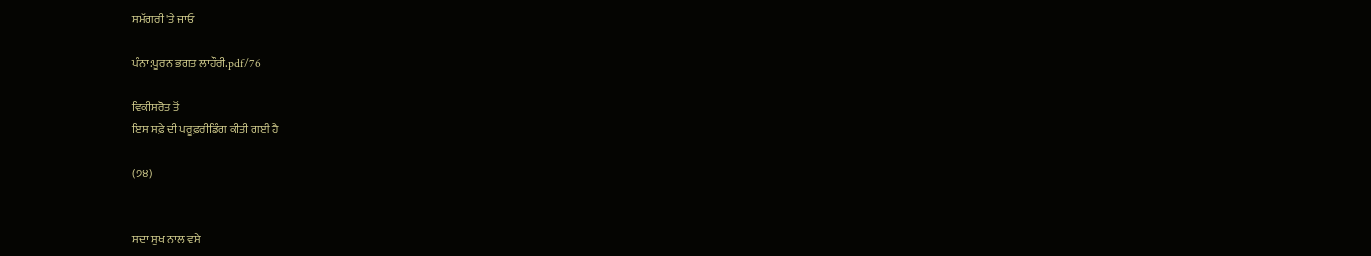ਸਮੱਗਰੀ 'ਤੇ ਜਾਓ

ਪੰਨਾ:ਪੂਰਨ ਭਗਤ ਲਾਹੌਰੀ.pdf/76

ਵਿਕੀਸਰੋਤ ਤੋਂ
ਇਸ ਸਫ਼ੇ ਦੀ ਪਰੂਫ਼ਰੀਡਿੰਗ ਕੀਤੀ ਗਈ ਹੈ

(੭੪)


ਸਦਾ ਸੁਖ ਨਾਲ ਵਸੇ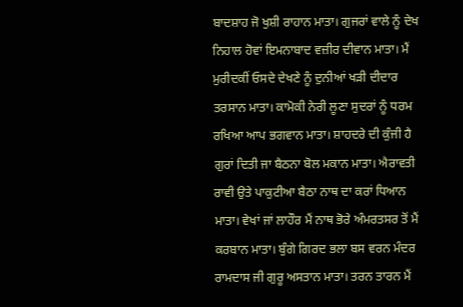ਬਾਦਸ਼ਾਹ ਜੋ ਖੁਸ਼ੀ ਰਾਹਾਨ ਮਾਤਾ। ਗੁਜਰਾਂ ਵਾਲੇ ਨੂੰ ਦੇਖ ਨਿਹਾਲ ਹੋਵਾਂ ਇਮਨਾਬਾਦ ਵਜ਼ੀਰ ਦੀਵਾਨ ਮਾਤਾ। ਮੈਂ ਮੁਰੀਦਕੀਂ ਓਸਦੇ ਦੇਖਣੇ ਨੂੰ ਦੁਨੀਆਂ ਖੜੀ ਦੀਦਾਰ ਤਰਸਾਨ ਮਾਤਾ। ਕਾਮੋਕੀ ਨੇਰੀ ਲੂਣਾ ਸੁਦਰਾਂ ਨੂੰ ਧਰਮ ਰਖਿਆ ਆਪ ਭਗਵਾਨ ਮਾਤਾ। ਸ਼ਾਹਦਰੇ ਦੀ ਕੁੰਜੀ ਹੈ ਗੁਰਾਂ ਦਿਤੀ ਜਾ ਬੈਠਨਾ ਬੋਲ ਮਕਾਨ ਮਾਤਾ। ਐਰਾਵਤੀ ਰਾਵੀ ਉਤੇ ਪਾਕੁਟੀਆ ਬੈਠਾ ਨਾਥ ਦਾ ਕਰਾਂ ਧਿਆਨ ਮਾਤਾ। ਵੇਖਾਂ ਜਾਂ ਲਾਹੌਰ ਮੈਂ ਨਾਥ ਭੋਰੇ ਅੰਮਰਤਸਰ ਤੋਂ ਮੈਂ ਕਰਬਾਨ ਮਾਤਾ। ਬੁੰਗੇ ਗਿਰਦ ਭਲਾ ਬਸ ਵਰਨ ਮੰਦਰ ਰਾਮਦਾਸ ਜੀ ਗੁਰੂ ਅਸਤਾਨ ਮਾਤਾ। ਤਰਨ ਤਾਰਨ ਮੈਂ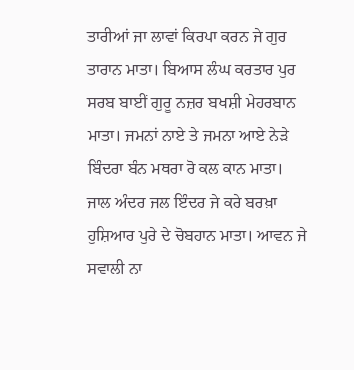ਤਾਰੀਆਂ ਜਾ ਲਾਵਾਂ ਕਿਰਪਾ ਕਰਨ ਜੇ ਗੁਰ ਤਾਰਾਨ ਮਾਤਾ। ਬਿਆਸ ਲੰਘ ਕਰਤਾਰ ਪੁਰ ਸਰਬ ਬਾਈਂ ਗੁਰੂ ਨਜ਼ਰ ਬਖਸ਼ੀ ਮੇਹਰਬਾਨ ਮਾਤਾ। ਜਮਨਾਂ ਨਾਏ ਤੇ ਜਮਨਾ ਆਏ ਨੇੜੇ ਬਿੰਦਰਾ ਬੰਨ ਮਥਰਾ ਰੋ ਕਲ ਕਾਨ ਮਾਤਾ। ਜਾਲ ਅੰਦਰ ਜਲ ਇੰਦਰ ਜੇ ਕਰੇ ਬਰਖ਼ਾ ਹੁਸ਼ਿਆਰ ਪੁਰੇ ਦੇ ਚੋਬਹਾਨ ਮਾਤਾ। ਆਵਨ ਜੇ ਸਵਾਲੀ ਨਾ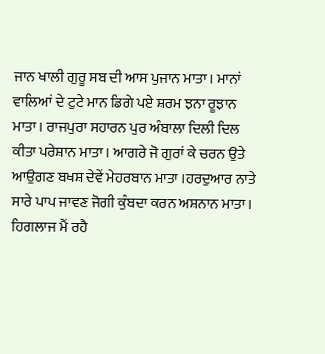ਜਾਨ ਖਾਲੀ ਗੁਰੂ ਸਬ ਦੀ ਆਸ ਪੁਜਾਨ ਮਾਤਾ। ਮਾਨਾਂ ਵਾਲਿਆਂ ਦੇ ਟੁਟੇ ਮਾਨ ਡਿਗੇ ਪਏ ਸ਼ਰਮ ਝਨਾ ਰੂਝਾਨ ਮਾਤਾ। ਰਾਜਪੁਰਾ ਸਹਾਰਨ ਪੁਰ ਅੰਬਾਲਾ ਦਿਲੀ ਦਿਲ ਕੀਤਾ ਪਰੇਸ਼ਾਨ ਮਾਤਾ। ਆਗਰੇ ਜੋ ਗੁਰਾਂ ਕੇ ਚਰਨ ਉਤੇ ਆਉਗਣ ਬਖਸ਼ ਦੇਵੇਂ ਮੇਹਰਬਾਨ ਮਾਤਾ ।ਹਰਦੁਆਰ ਨਾਤੇ ਸਾਰੇ ਪਾਪ ਜਾਵਣ ਜੋਗੀ ਕੁੰਬਦਾ ਕਰਨ ਅਸ਼ਨਾਨ ਮਾਤਾ। ਹਿਗਲਾਜ ਮੈਂ ਰਹੈ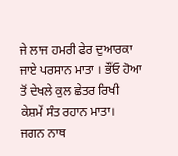ਜੇ ਲਾਜ ਹਮਰੀ ਫੇਰ ਦੁਆਰਕਾ ਜਾਏ ਪਰਸਾਨ ਮਾਤਾ । ਭੌਂਓ ਹੋਆ ਤੋਂ ਦੇਖਲੇ ਕੁਲ ਛੇਤਰ ਰਿਖੀ ਕੇਸ਼ਮੇਂ ਸੰਤ ਰਹਾਨ ਮਾਤਾ। ਜਗਨ ਨਾਥ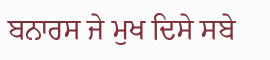ਬਨਾਰਸ ਜੇ ਮੁਖ ਦਿਸੇ ਸਬੇ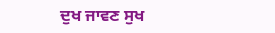ਦੁਖ ਜਾਵਣ ਸੁਖ